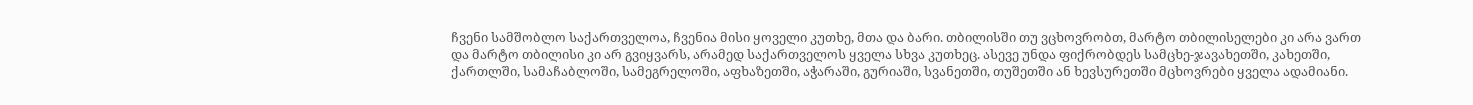ჩვენი სამშობლო საქართველოა, ჩვენია მისი ყოველი კუთხე, მთა და ბარი. თბილისში თუ ვცხოვრობთ, მარტო თბილისელები კი არა ვართ და მარტო თბილისი კი არ გვიყვარს, არამედ საქართველოს ყველა სხვა კუთხეც. ასევე უნდა ფიქრობდეს სამცხე-ჯავახეთში, კახეთში, ქართლში, სამაჩაბლოში, სამეგრელოში, აფხაზეთში, აჭარაში, გურიაში, სვანეთში, თუშეთში ან ხევსურეთში მცხოვრები ყველა ადამიანი.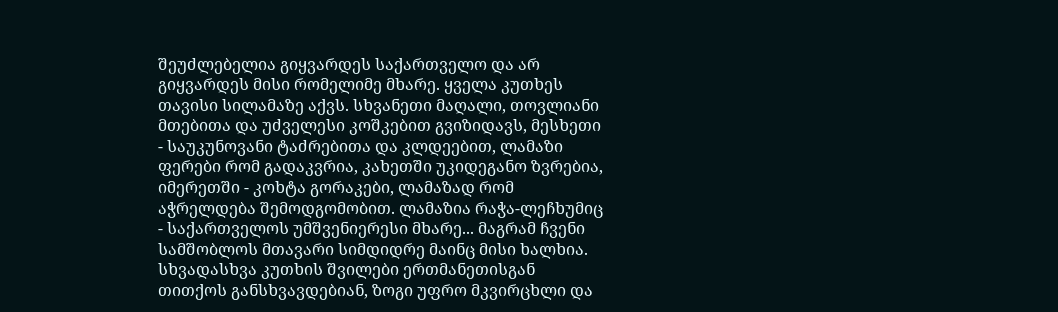შეუძლებელია გიყვარდეს საქართველო და არ გიყვარდეს მისი რომელიმე მხარე. ყველა კუთხეს თავისი სილამაზე აქვს. სხვანეთი მაღალი, თოვლიანი მთებითა და უძველესი კოშკებით გვიზიდავს, მესხეთი - საუკუნოვანი ტაძრებითა და კლდეებით, ლამაზი ფერები რომ გადაკვრია, კახეთში უკიდეგანო ზვრებია, იმერეთში - კოხტა გორაკები, ლამაზად რომ აჭრელდება შემოდგომობით. ლამაზია რაჭა-ლეჩხუმიც - საქართველოს უმშვენიერესი მხარე... მაგრამ ჩვენი სამშობლოს მთავარი სიმდიდრე მაინც მისი ხალხია. სხვადასხვა კუთხის შვილები ერთმანეთისგან თითქოს განსხვავდებიან, ზოგი უფრო მკვირცხლი და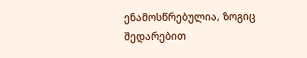ენამოსწრებულია, ზოგიც შედარებით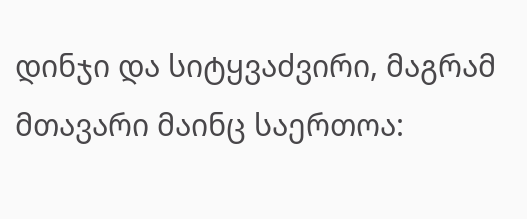დინჯი და სიტყვაძვირი, მაგრამ მთავარი მაინც საერთოა: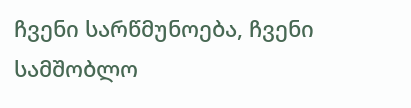ჩვენი სარწმუნოება, ჩვენი სამშობლო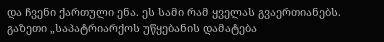და ჩვენი ქართული ენა. ეს სამი რამ ყველას გვაერთიანებს.
გაზეთი „საპატრიარქოს უწყებანის დამატება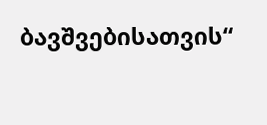ბავშვებისათვის“